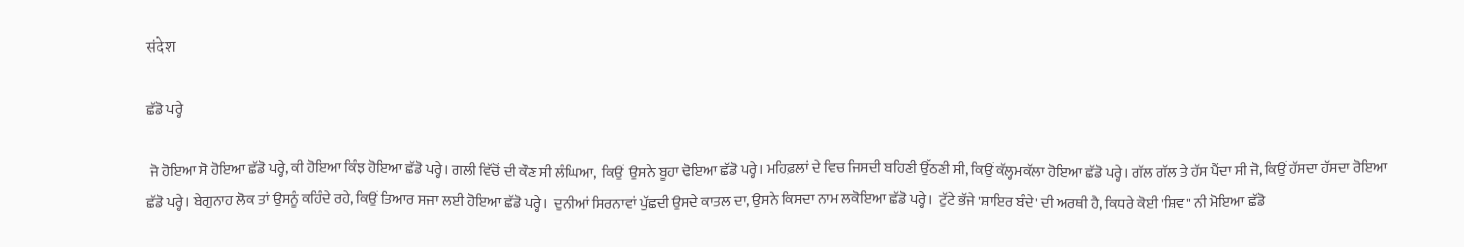संदेश

ਛੱਡੋ ਪਰ੍ਹੇ

 ਜੋ ਹੋਇਆ ਸੋ ਹੋਇਆ ਛੱਡੋ ਪਰ੍ਹੇ, ਕੀ ਹੋਇਆ ਕਿੰਝ ਹੋਇਆ ਛੱਡੋ ਪਰ੍ਹੇ। ਗਲੀ ਵਿੱਚੋਂ ਦੀ ਕੌਣ ਸੀ ਲੰਘਿਆ,  ਕਿਉਂ  ਉਸਨੇ ਬੂਹਾ ਢੋਇਆ ਛੱਡੋ ਪਰ੍ਹੇ। ਮਹਿਫ਼ਲਾਂ ਦੇ ਵਿਚ ਜਿਸਦੀ ਬਹਿਣੀ ਉੱਠਣੀ ਸੀ, ਕਿਉਂ ਕੱਲ੍ਹਮਕੱਲਾ ਹੋਇਆ ਛੱਡੋ ਪਰ੍ਹੇ। ਗੱਲ ਗੱਲ ਤੇ ਹੱਸ ਪੈਂਦਾ ਸੀ ਜੋ, ਕਿਉਂ ਹੱਸਦਾ ਹੱਸਦਾ ਰੋਇਆ ਛੱਡੋ ਪਰ੍ਹੇ। ਬੇਗੁਨਾਹ ਲੋਕ ਤਾਂ ਉਸਨੂੰ ਕਹਿੰਦੇ ਰਹੇ, ਕਿਉਂ ਤਿਆਰ ਸਜਾ ਲਈ ਹੋਇਆ ਛੱਡੋ ਪਰ੍ਹੇ।  ਦੁਨੀਆਂ ਸਿਰਨਾਵਾਂ ਪੁੱਛਦੀ ਉਸਦੇ ਕਾਤਲ ਦਾ, ਉਸਨੇ ਕਿਸਦਾ ਨਾਮ ਲਕੋਇਆ ਛੱਡੋ ਪਰ੍ਹੇ।  ਟੁੱਟੇ ਭੱਜੇ 'ਸ਼ਾਇਰ ਬੰਦੇ' ਦੀ ਅਰਥੀ ਹੈ, ਕਿਧਰੇ ਕੋਈ 'ਸ਼ਿਵ" ਨੀ ਮੋਇਆ ਛੱਡੋ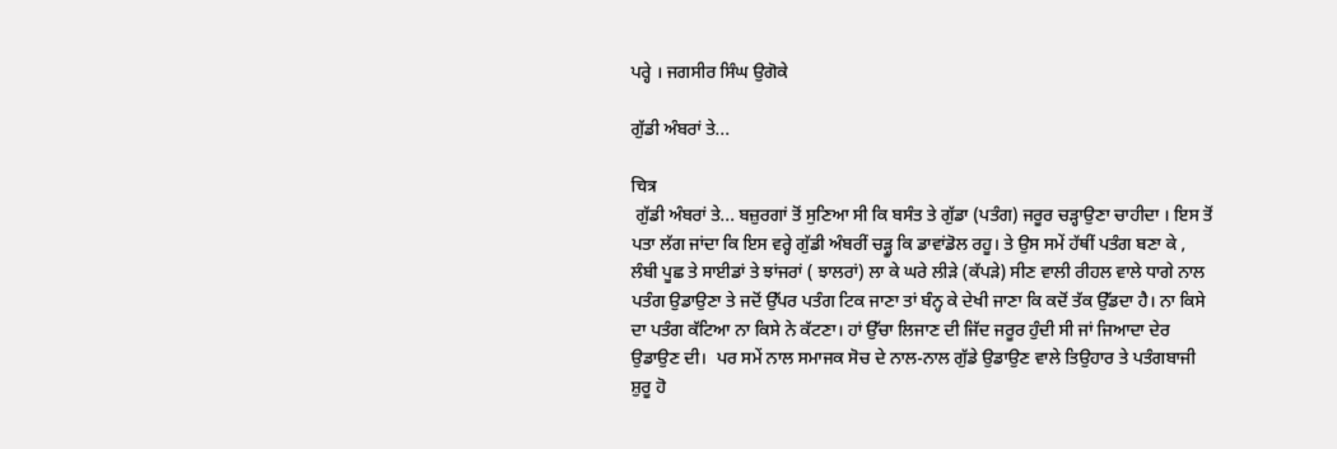ਪਰ੍ਹੇ । ਜਗਸੀਰ ਸਿੰਘ ਉਗੋਕੇ

ਗੁੱਡੀ ਅੰਬਰਾਂ ਤੇ...

चित्र
 ਗੁੱਡੀ ਅੰਬਰਾਂ ਤੇ... ਬਜ਼ੁਰਗਾਂ ਤੋਂ ਸੁਣਿਆ ਸੀ ਕਿ ਬਸੰਤ ਤੇ ਗੁੱਡਾ (ਪਤੰਗ) ਜਰੂਰ ਚੜ੍ਹਾਉਣਾ ਚਾਹੀਦਾ । ਇਸ ਤੋਂ ਪਤਾ ਲੱਗ ਜਾਂਦਾ ਕਿ ਇਸ ਵਰ੍ਹੇ ਗੁੱਡੀ ਅੰਬਰੀਂ ਚੜ੍ਹੂ ਕਿ ਡਾਵਾਂਡੋਲ ਰਹੂ। ਤੇ ਉਸ ਸਮੇਂ ਹੱਥੀਂ ਪਤੰਗ ਬਣਾ ਕੇ , ਲੰਬੀ ਪੂਛ ਤੇ ਸਾਈਡਾਂ ਤੇ ਝਾਂਜਰਾਂ ( ਝਾਲਰਾਂ) ਲਾ ਕੇ ਘਰੇ ਲੀੜੇ (ਕੱਪੜੇ) ਸੀਣ ਵਾਲੀ ਰੀਹਲ ਵਾਲੇ ਧਾਗੇ ਨਾਲ ਪਤੰਗ ਉਡਾਉਣਾ ਤੇ ਜਦੋਂ ਉੱਪਰ ਪਤੰਗ ਟਿਕ ਜਾਣਾ ਤਾਂ ਬੰਨ੍ਹ ਕੇ ਦੇਖੀ ਜਾਣਾ ਕਿ ਕਦੋਂ ਤੱਕ ਉੱਡਦਾ ਹੈ। ਨਾ ਕਿਸੇ ਦਾ ਪਤੰਗ ਕੱਟਿਆ ਨਾ ਕਿਸੇ ਨੇ ਕੱਟਣਾ। ਹਾਂ ਉੱਚਾ ਲਿਜਾਣ ਦੀ ਜਿੱਦ ਜਰੂਰ ਹੁੰਦੀ ਸੀ ਜਾਂ ਜਿਆਦਾ ਦੇਰ ਉਡਾਉਣ ਦੀ।  ਪਰ ਸਮੇਂ ਨਾਲ ਸਮਾਜਕ ਸੋਚ ਦੇ ਨਾਲ-ਨਾਲ ਗੁੱਡੇ ਉਡਾਉਣ ਵਾਲੇ ਤਿਉਹਾਰ ਤੇ ਪਤੰਗਬਾਜੀ ਸ਼ੁਰੂ ਹੋ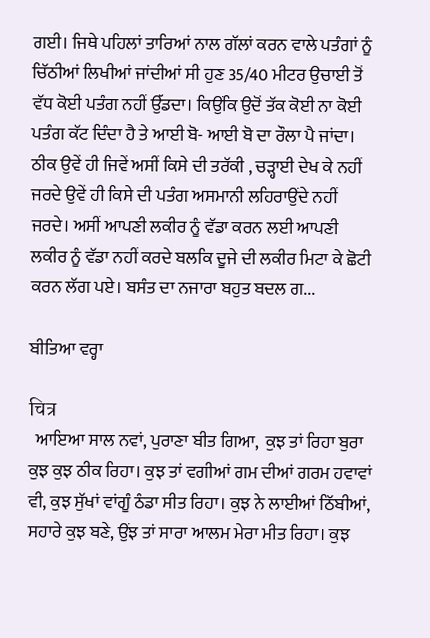ਗਈ। ਜਿਥੇ ਪਹਿਲਾਂ ਤਾਰਿਆਂ ਨਾਲ ਗੱਲਾਂ ਕਰਨ ਵਾਲੇ ਪਤੰਗਾਂ ਨੂੰ ਚਿੱਠੀਆਂ ਲਿਖੀਆਂ ਜਾਂਦੀਆਂ ਸੀ ਹੁਣ 35/40 ਮੀਟਰ ਉਚਾਈ ਤੋਂ ਵੱਧ ਕੋਈ ਪਤੰਗ ਨਹੀਂ ਉੱਡਦਾ। ਕਿਉਂਕਿ ਉਦੋਂ ਤੱਕ ਕੋਈ ਨਾ ਕੋਈ ਪਤੰਗ ਕੱਟ ਦਿੰਦਾ ਹੈ ਤੇ ਆਈ ਬੋ- ਆਈ ਬੋ ਦਾ ਰੌਲਾ ਪੈ ਜਾਂਦਾ। ਠੀਕ ਉਵੇਂ ਹੀ ਜਿਵੇਂ ਅਸੀਂ ਕਿਸੇ ਦੀ ਤਰੱਕੀ , ਚੜ੍ਹਾਈ ਦੇਖ ਕੇ ਨਹੀਂ ਜਰਦੇ ਉਵੇਂ ਹੀ ਕਿਸੇ ਦੀ ਪਤੰਗ ਅਸਮਾਨੀ ਲਹਿਰਾਉਂਦੇ ਨਹੀਂ ਜਰਦੇ। ਅਸੀਂ ਆਪਣੀ ਲਕੀਰ ਨੂੰ ਵੱਡਾ ਕਰਨ ਲਈ ਆਪਣੀ ਲਕੀਰ ਨੂੰ ਵੱਡਾ ਨਹੀਂ ਕਰਦੇ ਬਲਕਿ ਦੂਜੇ ਦੀ ਲਕੀਰ ਮਿਟਾ ਕੇ ਛੋਟੀ ਕਰਨ ਲੱਗ ਪਏ। ਬਸੰਤ ਦਾ ਨਜਾਰਾ ਬਹੁਤ ਬਦਲ ਗ...

ਬੀਤਿਆ ਵਰ੍ਹਾ

चित्र
  ਆਇਆ ਸਾਲ ਨਵਾਂ, ਪੁਰਾਣਾ ਬੀਤ ਗਿਆ,  ਕੁਝ ਤਾਂ ਰਿਹਾ ਬੁਰਾ ਕੁਝ ਕੁਝ ਠੀਕ ਰਿਹਾ। ਕੁਝ ਤਾਂ ਵਗੀਆਂ ਗਮ ਦੀਆਂ ਗਰਮ ਹਵਾਵਾਂ ਵੀ, ਕੁਝ ਸੁੱਖਾਂ ਵਾਂਗੂੰ ਠੰਡਾ ਸੀਤ ਰਿਹਾ। ਕੁਝ ਨੇ ਲਾਈਆਂ ਠਿੱਬੀਆਂ,  ਸਹਾਰੇ ਕੁਝ ਬਣੇ, ਉਂਝ ਤਾਂ ਸਾਰਾ ਆਲਮ ਮੇਰਾ ਮੀਤ ਰਿਹਾ। ਕੁਝ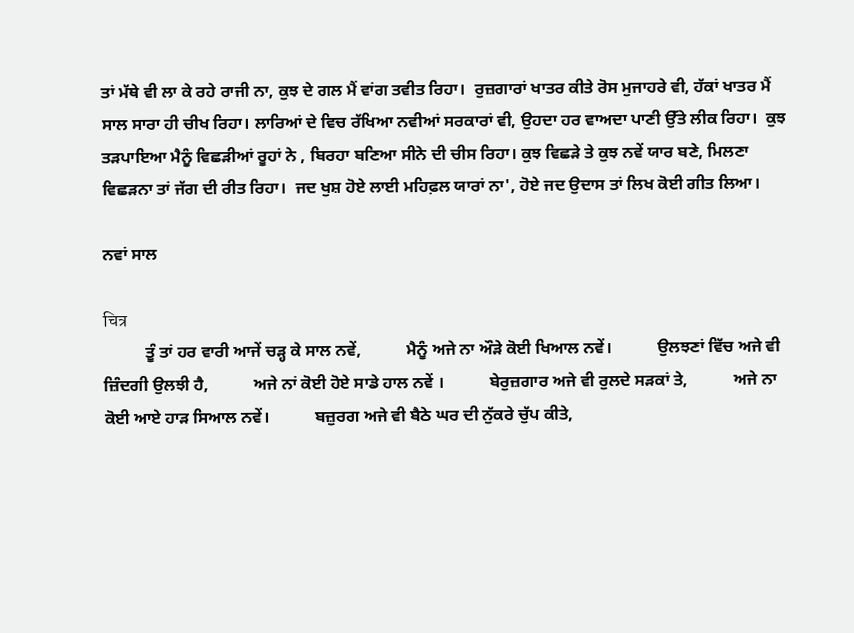ਤਾਂ ਮੱਥੇ ਵੀ ਲਾ ਕੇ ਰਹੇ ਰਾਜੀ ਨਾ, ਕੁਝ ਦੇ ਗਲ ਮੈਂ ਵਾਂਗ ਤਵੀਤ ਰਿਹਾ।  ਰੁਜ਼ਗਾਰਾਂ ਖਾਤਰ ਕੀਤੇ ਰੋਸ ਮੁਜਾਹਰੇ ਵੀ, ਹੱਕਾਂ ਖਾਤਰ ਮੈਂ ਸਾਲ ਸਾਰਾ ਹੀ ਚੀਖ ਰਿਹਾ। ਲਾਰਿਆਂ ਦੇ ਵਿਚ ਰੱਖਿਆ ਨਵੀਆਂ ਸਰਕਾਰਾਂ ਵੀ, ਉਹਦਾ ਹਰ ਵਾਅਦਾ ਪਾਣੀ ਉੱਤੇ ਲੀਕ ਰਿਹਾ।  ਕੁਝ ਤੜਪਾਇਆ ਮੈਨੂੰ ਵਿਛੜੀਆਂ ਰੂਹਾਂ ਨੇ , ਬਿਰਹਾ ਬਣਿਆ ਸੀਨੇ ਦੀ ਚੀਸ ਰਿਹਾ। ਕੁਝ ਵਿਛੜੇ ਤੇ ਕੁਝ ਨਵੇਂ ਯਾਰ ਬਣੇ, ਮਿਲਣਾ ਵਿਛੜਨਾ ਤਾਂ ਜੱਗ ਦੀ ਰੀਤ ਰਿਹਾ।  ਜਦ ਖੁਸ਼ ਹੋਏ ਲਾਈ ਮਹਿਫ਼ਲ ਯਾਰਾਂ ਨਾ', ਹੋਏ ਜਦ ਉਦਾਸ ਤਾਂ ਲਿਖ ਕੋਈ ਗੀਤ ਲਿਆ।

ਨਵਾਂ ਸਾਲ

चित्र
          ਤੂੰ ਤਾਂ ਹਰ ਵਾਰੀ ਆਜੇਂ ਚੜ੍ਹ ਕੇ ਸਾਲ ਨਵੇਂ,           ਮੈਨੂੰ ਅਜੇ ਨਾ ਔੜੇ ਕੋਈ ਖਿਆਲ ਨਵੇਂ।           ਉਲਝਣਾਂ ਵਿੱਚ ਅਜੇ ਵੀ ਜ਼ਿੰਦਗੀ ਉਲਝੀ ਹੈ,           ਅਜੇ ਨਾਂ ਕੋਈ ਹੋਏ ਸਾਡੇ ਹਾਲ ਨਵੇਂ ।           ਬੇਰੁਜ਼ਗਾਰ ਅਜੇ ਵੀ ਰੁਲਦੇ ਸੜਕਾਂ ਤੇ,           ਅਜੇ ਨਾ ਕੋਈ ਆਏ ਹਾੜ ਸਿਆਲ ਨਵੇਂ।           ਬਜ਼ੁਰਗ ਅਜੇ ਵੀ ਬੈਠੇ ਘਰ ਦੀ ਨੁੱਕਰੇ ਚੁੱਪ ਕੀਤੇ,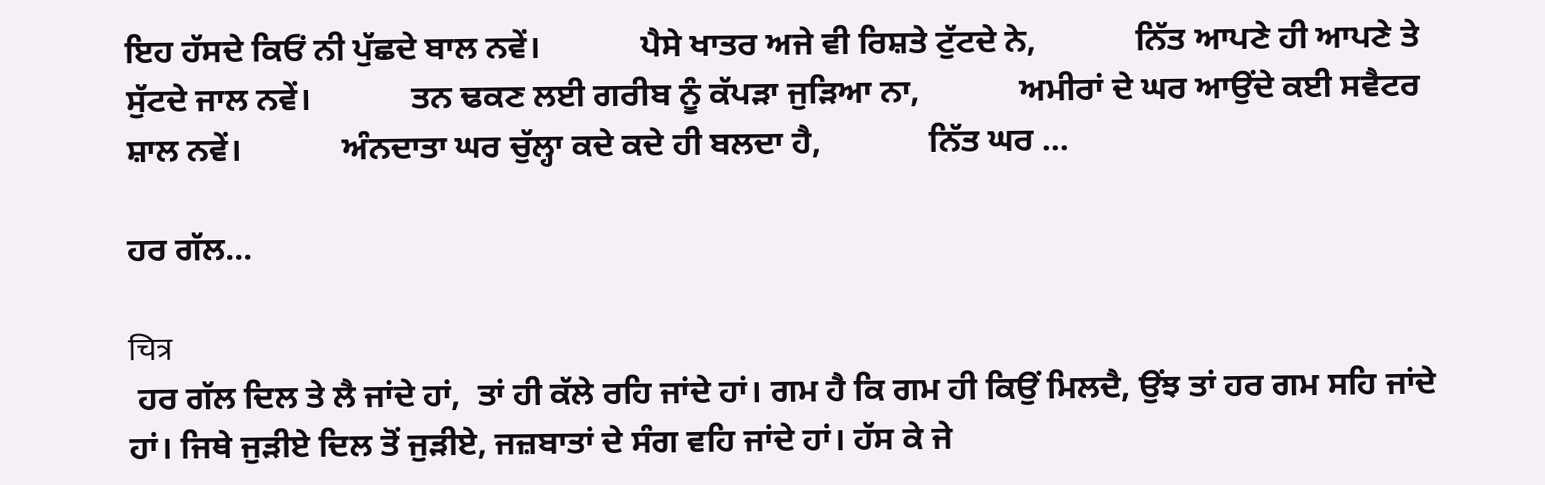ਇਹ ਹੱਸਦੇ ਕਿਓਂ ਨੀ ਪੁੱਛਦੇ ਬਾਲ ਨਵੇਂ।            ਪੈਸੇ ਖਾਤਰ ਅਜੇ ਵੀ ਰਿਸ਼ਤੇ ਟੁੱਟਦੇ ਨੇ,            ਨਿੱਤ ਆਪਣੇ ਹੀ ਆਪਣੇ ਤੇ ਸੁੱਟਦੇ ਜਾਲ ਨਵੇਂ।            ਤਨ ਢਕਣ ਲਈ ਗਰੀਬ ਨੂੰ ਕੱਪੜਾ ਜੁੜਿਆ ਨਾ,            ਅਮੀਰਾਂ ਦੇ ਘਰ ਆਉਂਦੇ ਕਈ ਸਵੈਟਰ ਸ਼ਾਲ ਨਵੇਂ।            ਅੰਨਦਾਤਾ ਘਰ ਚੁੱਲ੍ਹਾ ਕਦੇ ਕਦੇ ਹੀ ਬਲਦਾ ਹੈ,             ਨਿੱਤ ਘਰ ...

ਹਰ ਗੱਲ...

चित्र
 ਹਰ ਗੱਲ ਦਿਲ ਤੇ ਲੈ ਜਾਂਦੇ ਹਾਂ,  ਤਾਂ ਹੀ ਕੱਲੇ ਰਹਿ ਜਾਂਦੇ ਹਾਂ। ਗਮ ਹੈ ਕਿ ਗਮ ਹੀ ਕਿਉਂ ਮਿਲਦੈ, ਉਂਝ ਤਾਂ ਹਰ ਗਮ ਸਹਿ ਜਾਂਦੇ ਹਾਂ। ਜਿਥੇ ਜੁੜੀਏ ਦਿਲ ਤੋਂ ਜੁੜੀਏ, ਜਜ਼ਬਾਤਾਂ ਦੇ ਸੰਗ ਵਹਿ ਜਾਂਦੇ ਹਾਂ। ਹੱਸ ਕੇ ਜੇ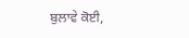ਬੁਲਾਵੇ ਕੋਈ,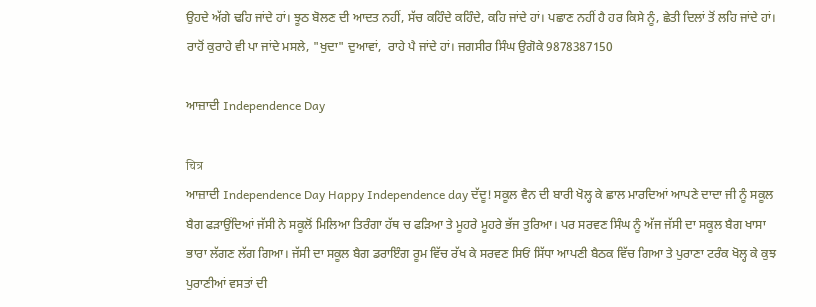ਉਹਦੇ ਅੱਗੇ ਢਹਿ ਜਾਂਦੇ ਹਾਂ। ਝੂਠ ਬੋਲਣ ਦੀ ਆਦਤ ਨਹੀਂ, ਸੱਚ ਕਹਿੰਦੇ ਕਹਿੰਦੇ, ਕਹਿ ਜਾਂਦੇ ਹਾਂ। ਪਛਾਣ ਨਹੀਂ ਹੈ ਹਰ ਕਿਸੇ ਨੂੰ, ਛੇਤੀ ਦਿਲਾਂ ਤੋਂ ਲਹਿ ਜਾਂਦੇ ਹਾਂ। ਰਾਹੋਂ ਕੁਰਾਹੇ ਵੀ ਪਾ ਜਾਂਦੇ ਮਸਲੇ, "ਖੁਦਾ" ਦੁਆਵਾਂ,  ਰਾਹੇ ਪੈ ਜਾਂਦੇ ਹਾਂ। ਜਗਸੀਰ ਸਿੰਘ ਉਗੋਕੇ 9878387150

ਆਜ਼ਾਦੀ Independence Day

चित्र
ਆਜ਼ਾਦੀ Independence Day Happy Independence day ਦੱਦੂ! ਸਕੂਲ ਵੈਨ ਦੀ ਬਾਰੀ ਖੋਲ੍ਹ ਕੇ ਛਾਲ ਮਾਰਦਿਆਂ ਆਪਣੇ ਦਾਦਾ ਜੀ ਨੂੰ ਸਕੂਲ ਬੈਗ ਫੜਾਉਂਦਿਆਂ ਜੱਸੀ ਨੇ ਸਕੂਲੋਂ ਮਿਲਿਆ ਤਿਰੰਗਾ ਹੱਥ ਚ ਫੜਿਆ ਤੇ ਮੂਹਰੇ ਮੂਹਰੇ ਭੱਜ ਤੁਰਿਆ। ਪਰ ਸਰਵਣ ਸਿੰਘ ਨੂੰ ਅੱਜ ਜੱਸੀ ਦਾ ਸਕੂਲ ਬੈਗ ਖਾਸਾ ਭਾਰਾ ਲੱਗਣ ਲੱਗ ਗਿਆ। ਜੱਸੀ ਦਾ ਸਕੂਲ ਬੈਗ ਡਰਾਇੰਗ ਰੂਮ ਵਿੱਚ ਰੱਖ ਕੇ ਸਰਵਣ ਸਿਓਂ ਸਿੱਧਾ ਆਪਣੀ ਬੈਠਕ ਵਿੱਚ ਗਿਆ ਤੇ ਪੁਰਾਣਾ ਟਰੰਕ ਖੋਲ੍ਹ ਕੇ ਕੁਝ ਪੁਰਾਣੀਆਂ ਵਸਤਾਂ ਦੀ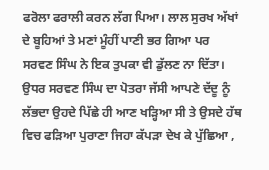ਫਰੋਲਾ ਫਰਾਲੀ ਕਰਨ ਲੱਗ ਪਿਆ। ਲਾਲ ਸੁਰਖ ਅੱਖਾਂ ਦੇ ਬੂਹਿਆਂ ਤੇ ਮਣਾਂ ਮੂੰਹੀਂ ਪਾਣੀ ਭਰ ਗਿਆ ਪਰ ਸਰਵਣ ਸਿੰਘ ਨੇ ਇਕ ਤੁਪਕਾ ਵੀ ਡੁੱਲਣ ਨਾ ਦਿੱਤਾ।  ਉਧਰ ਸਰਵਣ ਸਿੰਘ ਦਾ ਪੋਤਰਾ ਜੱਸੀ ਆਪਣੇ ਦੱਦੂ ਨੂੰ ਲੱਭਦਾ ਉਹਦੇ ਪਿੱਛੇ ਹੀ ਆਣ ਖੜ੍ਹਿਆ ਸੀ ਤੇ ਉਸਦੇ ਹੱਥ ਵਿਚ ਫੜਿਆ ਪੁਰਾਣਾ ਜਿਹਾ ਕੱਪੜਾ ਦੇਖ ਕੇ ਪੁੱਛਿਆ ,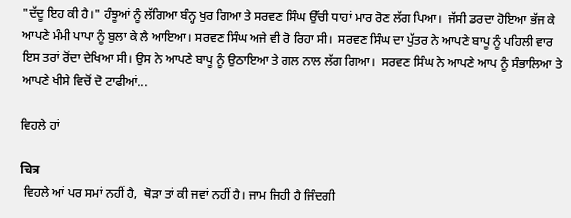"ਦੱਦੂ ਇਹ ਕੀ ਹੈ।" ਹੰਝੂਆਂ ਨੂੰ ਲੱਗਿਆ ਬੰਨ੍ਹ ਖੁਰ ਗਿਆ ਤੇ ਸਰਵਣ ਸਿੰਘ ਉੱਚੀ ਧਾਹਾਂ ਮਾਰ ਰੋਣ ਲੱਗ ਪਿਆ।  ਜੱਸੀ ਡਰਦਾ ਹੋਇਆ ਭੱਜ ਕੇ ਆਪਣੇ ਮੰਮੀ ਪਾਪਾ ਨੂੰ ਬੁਲਾ ਕੇ ਲੈ ਆਇਆ। ਸਰਵਣ ਸਿੰਘ ਅਜੇ ਵੀ ਰੋ ਰਿਹਾ ਸੀ।  ਸਰਵਣ ਸਿੰਘ ਦਾ ਪੁੱਤਰ ਨੇ ਆਪਣੇ ਬਾਪੂ ਨੂੰ ਪਹਿਲੀ ਵਾਰ ਇਸ ਤਰਾਂ ਰੋਂਦਾ ਦੇਖਿਆ ਸੀ। ਉਸ ਨੇ ਆਪਣੇ ਬਾਪੂ ਨੂੰ ਉਠਾਇਆ ਤੇ ਗਲ ਨਾਲ ਲੱਗ ਗਿਆ।  ਸਰਵਣ ਸਿੰਘ ਨੇ ਆਪਣੇ ਆਪ ਨੂੰ ਸੰਭਾਲਿਆ ਤੇ ਆਪਣੇ ਖੀਸੇ ਵਿਚੋਂ ਦੋ ਟਾਫੀਆਂ...

ਵਿਹਲੇ ਹਾਂ

चित्र
 ਵਿਹਲੇ ਆਂ ਪਰ ਸਮਾਂ ਨਹੀਂ ਹੈ,  ਥੋੜਾ ਤਾਂ ਕੀ ਜਵਾਂ ਨਹੀਂ ਹੈ। ਜਾਮ ਜਿਹੀ ਹੈ ਜਿੰਦਗੀ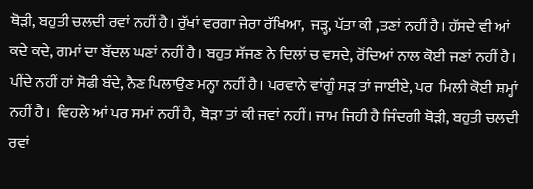ਥੋੜੀ, ਬਹੁਤੀ ਚਲਦੀ ਰਵਾਂ ਨਹੀਂ ਹੈ। ਰੁੱਖਾਂ ਵਰਗਾ ਜੇਰਾ ਰੱਖਿਆ,  ਜੜ੍ਹ, ਪੱਤਾ ਕੀ ,ਤਣਾਂ ਨਹੀਂ ਹੈ। ਹੱਸਦੇ ਵੀ ਆਂ ਕਦੇ ਕਦੇ, ਗਮਾਂ ਦਾ ਬੱਦਲ ਘਣਾਂ ਨਹੀਂ ਹੈ। ਬਹੁਤ ਸੱਜਣ ਨੇ ਦਿਲਾਂ ਚ ਵਸਦੇ, ਰੋਂਦਿਆਂ ਨਾਲ ਕੋਈ ਜਣਾਂ ਨਹੀਂ ਹੈ। ਪੀਂਦੇ ਨਹੀਂ ਹਾਂ ਸੋਫੀ ਬੰਦੇ, ਨੈਣ ਪਿਲਾਉਣ ਮਨ੍ਹਾ ਨਹੀਂ ਹੈ। ਪਰਵਾਨੇ ਵਾਂਗੂੰ ਸੜ ਤਾਂ ਜਾਈਏ, ਪਰ  ਮਿਲੀ ਕੋਈ ਸ਼ਮ੍ਹਾਂ ਨਹੀਂ ਹੈ।  ਵਿਹਲੇ ਆਂ ਪਰ ਸਮਾਂ ਨਹੀਂ ਹੈ,  ਥੋੜਾ ਤਾਂ ਕੀ ਜਵਾਂ ਨਹੀਂ। ਜਾਮ ਜਿਹੀ ਹੈ ਜਿੰਦਗੀ ਥੋੜੀ, ਬਹੁਤੀ ਚਲਦੀ ਰਵਾਂ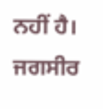ਨਹੀਂ ਹੈ। ਜਗਸੀਰ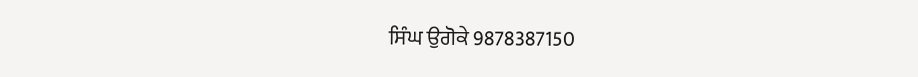ਸਿੰਘ ਉਗੋਕੇ 9878387150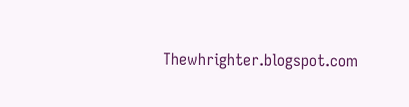Thewhrighter.blogspot.com